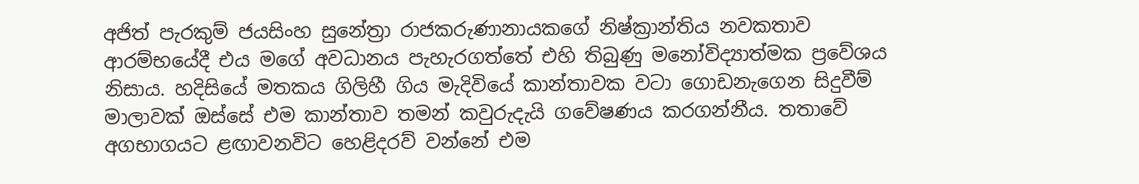අජිත් පැරකුම් ජයසිංහ සුනේත්‍රා රාජකරුණානායකගේ නිෂ්ක්‍රාන්තිය නවකතාව ආරම්භයේදී එය මගේ අවධානය පැහැරගත්තේ එහි තිබුණු මනෝවිද්‍යාත්මක ප්‍රවේශය නිසාය. හදිසියේ මතකය ගිලිහී ගිය මැදිවියේ කාන්තාවක වටා ගොඩනැගෙන සිදුවීම් මාලාවක් ඔස්සේ එම කාන්තාව තමන් කවුරුදැයි ගවේෂණය කරගන්නීය. තතාවේ අගභාගයට ළඟාවනවිට හෙළිදරව් වන්නේ එම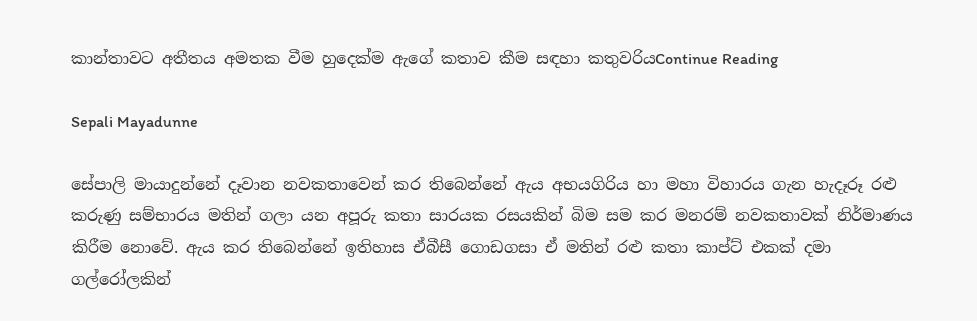කාන්තාවට අතීතය අමතක වීම හුදෙක්ම ඇගේ කතාව කීම සඳහා කතුවරියContinue Reading

Sepali Mayadunne

සේපාලි මායාදුන්නේ දෑවාන නවකතාවෙන් කර තිබෙන්නේ ඇය අභයගිරිය හා මහා විහාරය ගැන හැදෑරූ රළු කරුණු සම්භාරය මතින් ගලා යන අපූරු කතා සාරයක රසයකින් බිම සම කර මනරම් නවකතාවක් නිර්මාණය කිරීම නොවේ. ඇය කර තිබෙන්නේ ඉතිහාස ඒබීසී ගොඩගසා ඒ මතින් රළු කතා කාප්ට් එකක් දමා ගල්රෝලකින්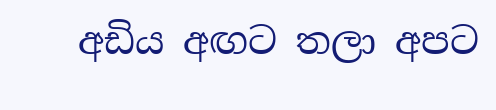අඩිය අඟට තලා අපට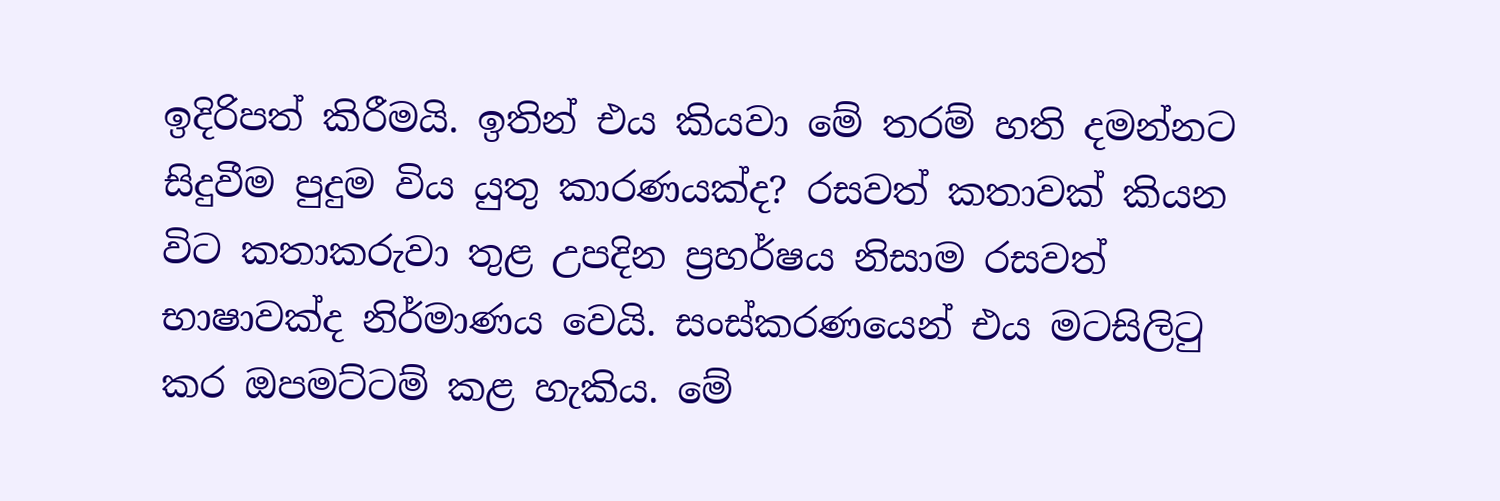ඉදිරිපත් කිරීමයි. ඉතින් එය කියවා මේ තරම් හති දමන්නට සිදුවීම පුදුම විය යුතු කාරණයක්ද? රසවත් කතාවක් කියන විට කතාකරුවා තුළ උපදින ප්‍රහර්ෂය නිසාම රසවත් භාෂාවක්ද නිර්මාණය වෙයි. සංස්කරණයෙන් එය මටසිලිටු කර ඔපමට්ටම් කළ හැකිය. මේ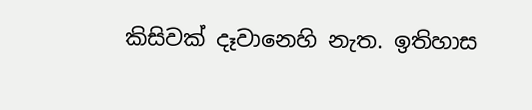කිසිවක් දෑවානෙහි නැත. ඉතිහාස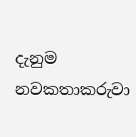දැනුම නවකතාකරුවා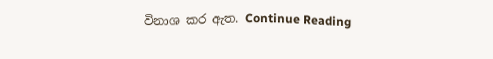විනාශ කර ඇත. Continue Reading